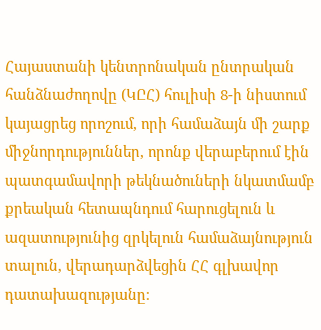Հայաստանի կենտրոնական ընտրական հանձնաժողովը (ԿԸՀ) հուլիսի 8-ի նիստում կայացրեց որոշում, որի համաձայն մի շարք միջնորդություններ, որոնք վերաբերում էին պատգամավորի թեկնածուների նկատմամբ քրեական հետապնդում հարուցելուն և ազատությունից զրկելուն համաձայնություն տալուն, վերադարձվեցին ՀՀ գլխավոր դատախազությանը։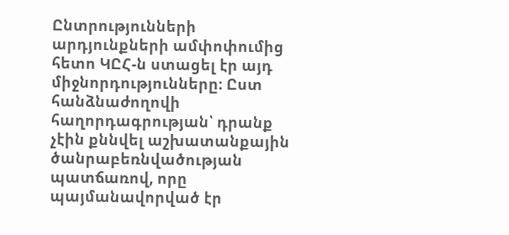Ընտրությունների արդյունքների ամփոփումից հետո ԿԸՀ-ն ստացել էր այդ միջնորդությունները։ Ըստ հանձնաժողովի հաղորդագրության՝ դրանք չէին քննվել աշխատանքային ծանրաբեռնվածության պատճառով, որը պայմանավորված էր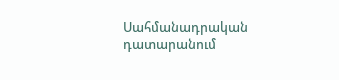Սահմանադրական դատարանում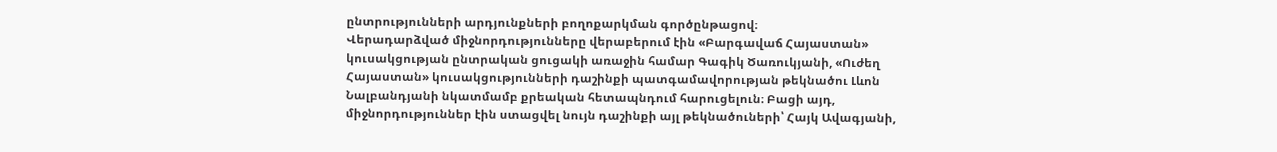ընտրությունների արդյունքների բողոքարկման գործընթացով։
Վերադարձված միջնորդությունները վերաբերում էին «Բարգավաճ Հայաստան» կուսակցության ընտրական ցուցակի առաջին համար Գագիկ Ծառուկյանի, «Ուժեղ Հայաստան» կուսակցությունների դաշինքի պատգամավորության թեկնածու Լևոն Նալբանդյանի նկատմամբ քրեական հետապնդում հարուցելուն։ Բացի այդ, միջնորդություններ էին ստացվել նույն դաշինքի այլ թեկնածուների՝ Հայկ Ավագյանի,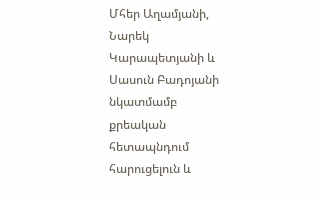Մհեր Աղամյանի, Նարեկ Կարապետյանի և Սասուն Բադոյանի նկատմամբ քրեական հետապնդում հարուցելուն և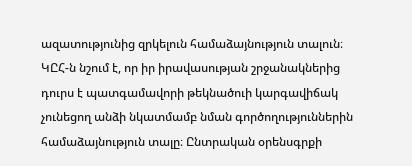ազատությունից զրկելուն համաձայնություն տալուն։
ԿԸՀ-ն նշում է, որ իր իրավասության շրջանակներից դուրս է պատգամավորի թեկնածուի կարգավիճակ չունեցող անձի նկատմամբ նման գործողություններին համաձայնություն տալը։ Ընտրական օրենսգրքի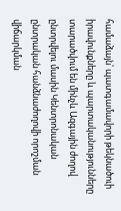համաձայն՝ պատգամավորի թեկնածուի իրավունքները և պարտականությունները տարածվում են մինչև Ազգային ժողով ընտրվելու մասին Կենտրոնական ընտրական հանձնաժողովի որոշման վիճարկման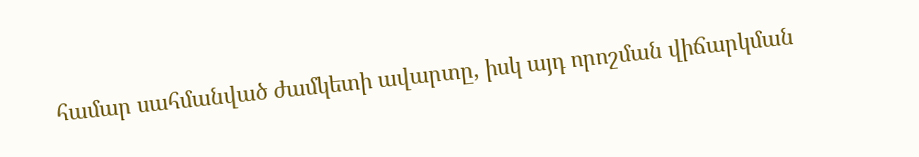համար սահմանված ժամկետի ավարտը, իսկ այդ որոշման վիճարկման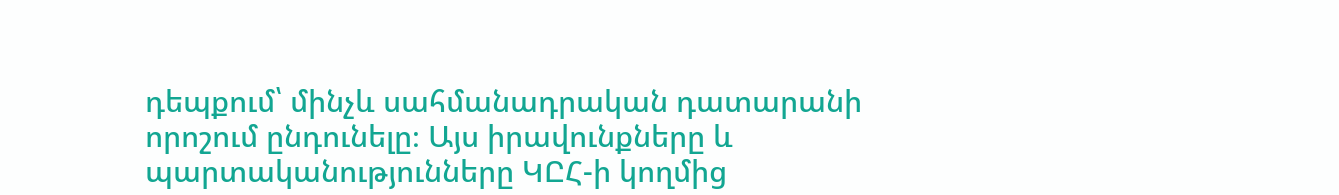դեպքում՝ մինչև սահմանադրական դատարանի որոշում ընդունելը։ Այս իրավունքները և պարտականությունները ԿԸՀ-ի կողմից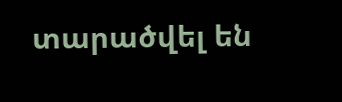տարածվել են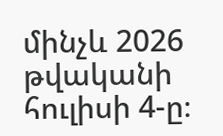մինչև 2026 թվականի հուլիսի 4-ը։